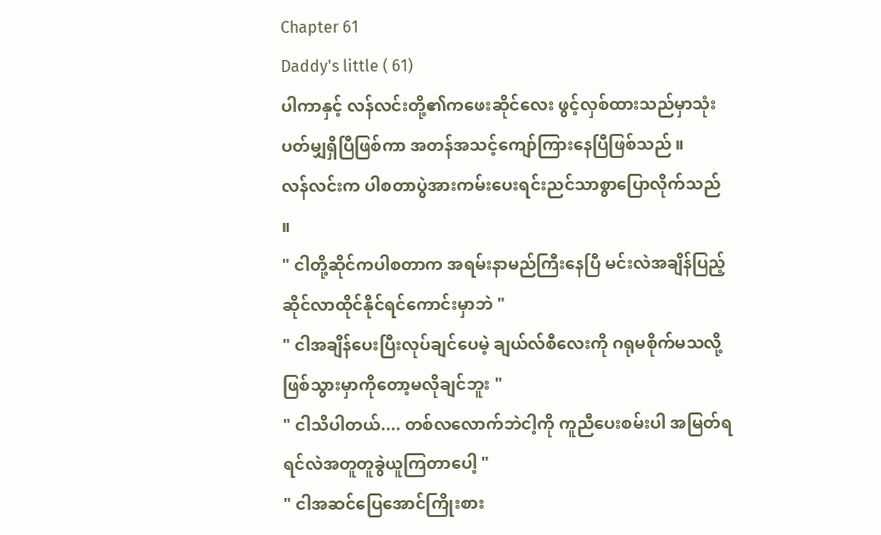Chapter 61
Daddy's little ( 61)
ပါကာနှင့် လန်လင်းတို့၏ကဖေးဆိုင်လေး ဖွင့်လှစ်ထားသည်မှာသုံးပတ်မျှရှိပြီဖြစ်ကာ အတန်အသင့်ကျော်ကြားနေပြီဖြစ်သည် ။
လန်လင်းက ပါစတာပွဲအားကမ်းပေးရင်းညင်သာစွာပြောလိုက်သည် ။
" ငါတို့ဆိုင်ကပါစတာက အရမ်းနာမည်ကြီးနေပြီ မင်းလဲအချိန်ပြည့်ဆိုင်လာထိုင်နိုင်ရင်ကောင်းမှာဘဲ "
" ငါအချိန်ပေးပြီးလုပ်ချင်ပေမဲ့ ချယ်လ်စီလေးကို ဂရုမစိုက်မသလို့ဖြစ်သွားမှာကိုတော့မလိုချင်ဘူး "
" ငါသိပါတယ်.... တစ်လလောက်ဘဲငါ့ကို ကူညီပေးစမ်းပါ အမြတ်ရရင်လဲအတူတူခွဲယူကြတာပေါ့ "
" ငါအဆင်ပြေအောင်ကြိုးစား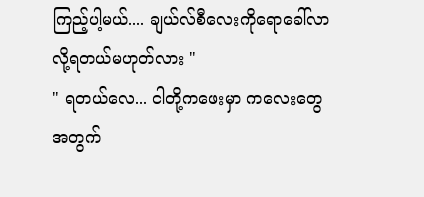ကြည့်ပါ့မယ်.... ချယ်လ်စီလေးကိုရောခေါ်လာလို့ရတယ်မဟုတ်လား "
" ရတယ်လေ... ငါတို့ကဖေးမှာ ကလေးတွေအတွက်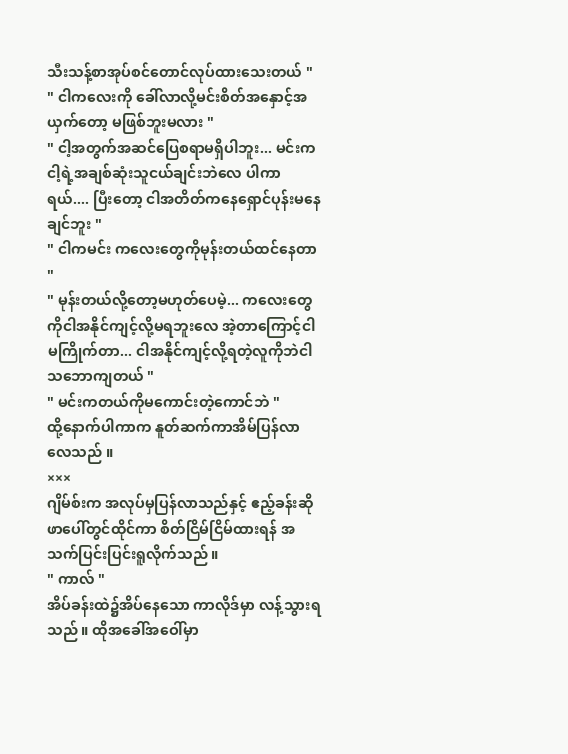သီးသန့်စာအုပ်စင်တောင်လုပ်ထားသေးတယ် "
" ငါကလေးကို ခေါ်လာလို့မင်းစိတ်အနှောင့်အယှက်တော့ မဖြစ်ဘူးမလား "
" ငါ့အတွက်အဆင်ပြေစရာမရှိပါဘူး... မင်းကငါ့ရဲ့အချစ်ဆုံးသူငယ်ချင်းဘဲလေ ပါကာရယ်.... ပြီးတော့ ငါအတိတ်ကနေရှောင်ပုန်းမနေချင်ဘူး "
" ငါကမင်း ကလေးတွေကိုမုန်းတယ်ထင်နေတာ "
" မုန်းတယ်လို့တော့မဟုတ်ပေမဲ့... ကလေးတွေကိုငါအနိုင်ကျင့်လို့မရဘူးလေ အဲ့တာကြောင့်ငါမကြိုက်တာ... ငါအနိုင်ကျင့်လို့ရတဲ့လူကိုဘဲငါသဘောကျတယ် "
" မင်းကတယ်ကိုမကောင်းတဲ့ကောင်ဘဲ "
ထို့နောက်ပါကာက နူတ်ဆက်ကာအိမ်ပြန်လာလေသည် ။
×××
ဂျိမ်စ်းက အလုပ်မှပြန်လာသည်နှင့် ဧည့်ခန်းဆိုဖာပေါ်တွင်ထိုင်ကာ စိတ်ငြိမ်ငြိမ်ထားရန် အသက်ပြင်းပြင်းရူလိုက်သည် ။
" ကာလ် "
အိပ်ခန်းထဲ၌အိပ်နေသော ကာလိုဒ်မှာ လန့်သွားရသည် ။ ထိုအခေါ်အဝေါ်မှာ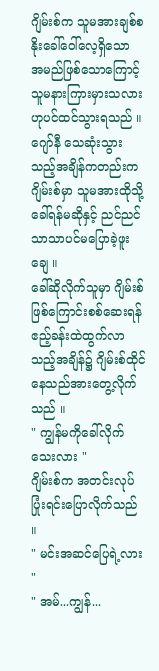ဂျိမ်းစ်က သူမအားချစ်စနိုးခေါ်ဝေါ်လေ့ရှိသော အမည်ဖြစ်သောကြောင့် သူမနားကြားမှားသလားဟုပင်ထင်သွားရသည် ။ ဂျော်နီ သေဆုံးသွားသည့်အချိန်ကတည်းက ဂျိမ်းစ်မှာ သူမအားထိုသို့ခေါ်ရန်မဆိုနှင့် ညင်ညင်သာသာပင်မပြောခဲ့ဖူးချေ ။
ခေါ်ဆိုလိုက်သူမှာ ဂျိမ်းစ်ဖြစ်ကြောင်းစစ်ဆေးရန် ဧည့်ခန်းထဲထွက်လာသည့်အချိန်၌ ဂျိမ်းစ်ထိုင်နေသည်အားတွေ့လိုက်သည် ။
" ကျွန်မကိုခေါ်လိုက်သေးလား "
ဂျိမ်းစ်က အတင်းလုပ်ပြုံးရင်းပြောလိုက်သည် ။
" မင်းအဆင်ပြေရဲ့လား "
" အမ်...ကျွန်...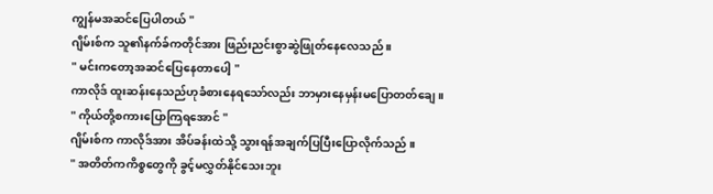ကျွန်မအဆင်ပြေပါတယ် "
ဂျိမ်းစ်က သူ၏နက်ခ်ကတိုင်အား ဖြည်းညင်းစွာဆွဲဖြုတ်နေလေသည် ။
" မင်းကတော့အဆင်ပြေနေတာပေါ့ "
ကာလိုဒ် ထူးဆန်းနေသည်ဟုခံစားနေရသော်လည်း ဘာမှားနေမှန်းမပြောတတ်ချေ ။
" ကိုယ်တို့စကားပြောကြရအောင် "
ဂျိမ်းစ်က ကာလိုဒ်အား အိပ်ခန်းထဲသို့ သွားရန်အချက်ပြပြီးပြောလိုက်သည် ။
" အတိတ်ကကိစ္စတွေကို ခွင့်မလွှတ်နိုင်သေးဘူး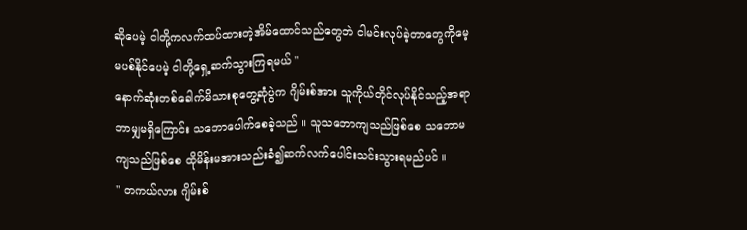ဆိုပေမဲ့ ငါတို့ကလက်ထပ်ထားတဲ့အိမ်ထောင်သည်တွေဘဲ ငါမင်းလုပ်ခဲ့တာတွေကိုမေ့မပစ်နိုင်ပေမဲ့ ငါတို့ရှေ့ဆက်သွားကြရမယ် "
နောက်ဆုံးတစ်ခေါက်မိသားစုတွေ့ဆုံပွဲက ဂျိမ်းစ်အား သူကိုယ်တိုင်လုပ်နိုင်သည့်အရာဘာမျှမရှိကြောင်း သဘောပေါက်စေခဲ့သည် ။ သူသဘောကျသည်ဖြစ်စေ သဘောမကျသည်ဖြစ်စေ ထိုမိန်းမအားသည်းခံ၍ဆက်လက်ပေါင်းသင်းသွားရမည်ပင် ။
" တကယ်လား ဂျိမ်းစ်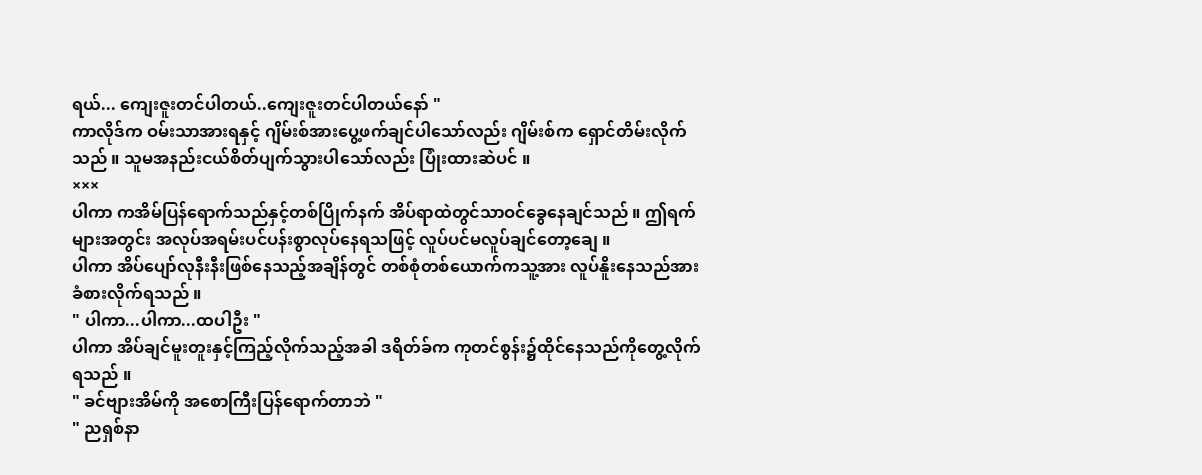ရယ်... ကျေးဇူးတင်ပါတယ်..ကျေးဇူးတင်ပါတယ်နော် "
ကာလိုဒ်က ဝမ်းသာအားရနှင့် ဂျိမ်းစ်အားပွေ့ဖက်ချင်ပါသော်လည်း ဂျိမ်းစ်က ရှောင်တိမ်းလိုက်သည် ။ သူမအနည်းငယ်စိတ်ပျက်သွားပါသော်လည်း ပြုံးထားဆဲပင် ။
×××
ပါကာ ကအိမ်ပြန်ရောက်သည်နှင့်တစ်ပြိုက်နက် အိပ်ရာထဲတွင်သာဝင်ခွေနေချင်သည် ။ ဤရက်များအတွင်း အလုပ်အရမ်းပင်ပန်းစွာလုပ်နေရသဖြင့် လူပ်ပင်မလူပ်ချင်တော့ချေ ။
ပါကာ အိပ်ပျော်လုနီးနီးဖြစ်နေသည့်အချိန်တွင် တစ်စုံတစ်ယောက်ကသူ့အား လူပ်နိူးနေသည်အားခံစားလိုက်ရသည် ။
" ပါကာ...ပါကာ...ထပါဦး "
ပါကာ အိပ်ချင်မူးတူးနှင့်ကြည့်လိုက်သည့်အခါ ဒရိတ်ခ်က ကုတင်စွန်း၌ထိုင်နေသည်ကိုတွေ့လိုက်ရသည် ။
" ခင်ဗျားအိမ်ကို အစောကြီးပြန်ရောက်တာဘဲ "
" ညရှစ်နာ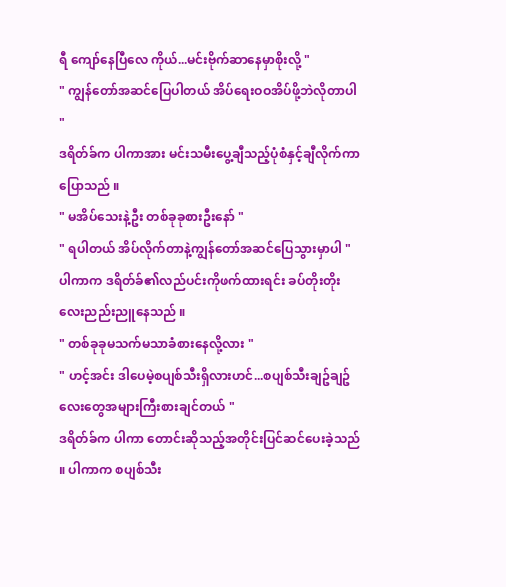ရီ ကျော်နေပြီလေ ကိုယ်...မင်းဗိုက်ဆာနေမှာစိုးလို့ "
" ကျွန်တော်အဆင်ပြေပါတယ် အိပ်ရေးဝဝအိပ်ဖို့ဘဲလိုတာပါ "
ဒရိတ်ခ်က ပါကာအား မင်းသမီးပွေ့ချီသည့်ပုံစံနှင့်ချီလိုက်ကာပြောသည် ။
" မအိပ်သေးနဲ့ဦး တစ်ခုခုစားဦးနော် "
" ရပါတယ် အိပ်လိုက်တာနဲ့ကျွန်တော်အဆင်ပြေသွားမှာပါ "
ပါကာက ဒရိတ်ခ်၏လည်ပင်းကိုဖက်ထားရင်း ခပ်တိုးတိုးလေးညည်းညူနေသည် ။
" တစ်ခုခုမသက်မသာခံစားနေလို့လား "
" ဟင့်အင်း ဒါပေမဲ့စပျစ်သီးရှိလားဟင်...စပျစ်သီးချဥ်ချဥ်လေးတွေအများကြီးစားချင်တယ် "
ဒရိတ်ခ်က ပါကာ တောင်းဆိုသည့်အတိုင်းပြင်ဆင်ပေးခဲ့သည် ။ ပါကာက စပျစ်သီး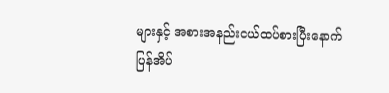များနှင့် အစားအနည်းငယ်ထပ်စားပြီးနောက် ပြန်အိပ်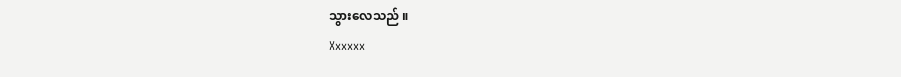သွားလေသည် ။
Xxxxxx